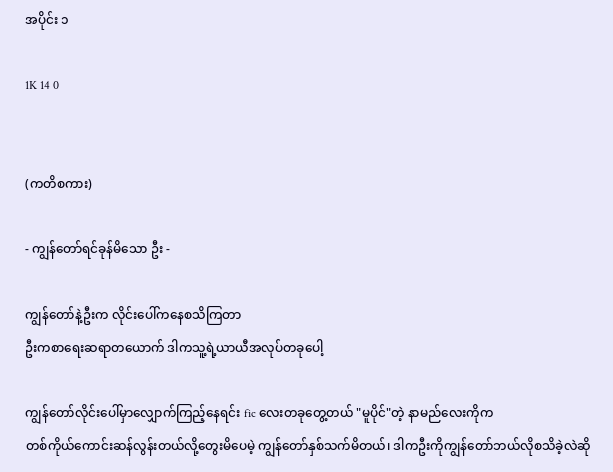အပိုင်း ၁

1K 14 0


(ကတိစကား)

- ကျွန်တော်ရင်ခုန်မိသော ဦး -

ကျွန်တော်နဲ့ဦးက လိုင်းပေါ်ကနေစသိကြတာ
ဦးကစာရေးဆရာတယောက် ဒါကသူ့ရဲ့ယာယီအလုပ်တခုပေါ့

ကျွန်တော်လိုင်းပေါ်မှာလျှောက်ကြည့်နေရင်း fic လေးတခုတွေ့တယ် "မူပိုင်"တဲ့ နာမည်လေးကိုက
တစ်ကိုယ်ကောင်းဆန်လွန်းတယ်လို့တွေးမိပေမဲ့ ကျွန်တော်နှစ်သက်မိတယ်၊ ဒါကဦးကိုကျွန်တော်ဘယ်လိုစသိခဲ့လဲဆို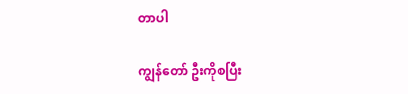တာပါ

ကျွန်တော် ဦးကိုစပြီး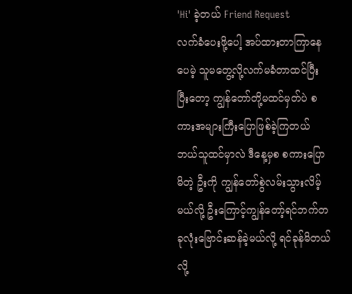'Hi' ခဲ့တယ် Friend Request
လက်ခံပေးဖို့ပေါ့ အပ်ထားတာကြာနေပေမဲ့ သူမတွေ့လို့လက်မခံတာထင်ပြီး ပြီးတော့ ကျွန်တော်တို့မထင်မှတ်ပဲ စကားအများကြီးပြောဖြစ်ခဲ့ကြတယ် ဘယ်သူထင်မှာလဲ ဒီနေ့မှစ စကားပြောမိတဲ့ ဦးကို ကျွန်တော်စွဲလမ်းသွားလိမ့်မယ်လို့ ဦးကြောင့်ကျွန်တော့်ရင်ဘက်တခုလုံးဗြောင်းဆန်ခဲ့မယ်လို့ ရင်ခုန်မိတယ်လို့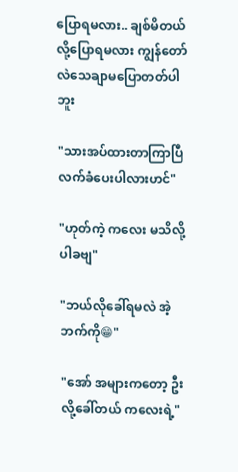ပြောရမလား.. ချစ်မိတယ်လို့ပြောရမလား ကျွန်တော်လဲသေချာမပြောတတ်ပါဘူး

"သားအပ်ထားတာကြာပြီ လက်ခံပေးပါလားဟင်"

"ဟုတ်ကဲ့ ကလေး မသိလို့ပါခဗျ"

"ဘယ်လိုခေါ်ရမလဲ အဲ့ဘက်ကို😁"

"အော် အများကတော့ ဦးလို့ခေါ်တယ် ကလေးရဲ့"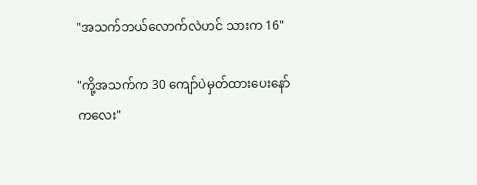"အသက်ဘယ်လောက်လဲဟင် သားက 16"

"ကို့အသက်က 30 ကျော်ပဲမှတ်ထားပေးနော် ကလေး"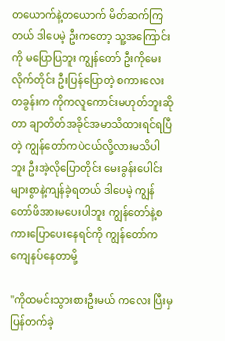တယောက်နဲ့တယောက် မိတ်ဆက်ကြတယ် ဒါပေမဲ့ ဦးကတော့ သူ့အကြောင်းကို မပြောပြဘူး ကျွန်တော် ဦးကိုမေးလိုက်တိုင်း ဦးပြန်ပြောတဲ့ စကားလေးတခွန်းက ကိုကလူကောင်းမဟုတ်ဘူးဆိုတာ ချာတိတ်အခိုင်အမာသိထားရင်ရပြီတဲ့ ကျွန်တော်ကပဲငယ်လို့လားမသိပါဘူး ဦးအဲ့လိုပြောတိုင်း မေးခွန်းပေါင်းများစွာနဲ့ကျန်ခဲ့ရတယ် ဒါပေမဲ့ ကျွန်တော်ဖိအားမပေးပါဘူး ကျွန်တော်နဲ့စကားပြောပေးနေရင်ကို ကျွန်တော်ကကျေနပ်နေတာမို့

"ကိုထမင်းသွားစားဦးမယ် ကလေး ပြီးမှပြန်တက်ခဲ့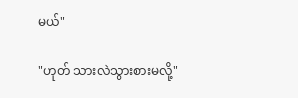မယ်"

"ဟုတ် သားလဲသွားစားမလို့"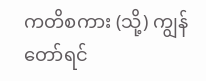ကတိစကား (သို့) ကျွန်တော်ရင်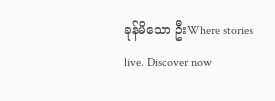ခုန်မိသော ဦးWhere stories live. Discover now